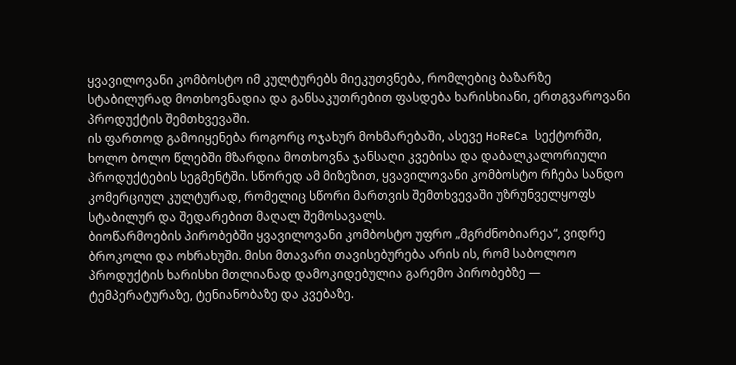ყვავილოვანი კომბოსტო იმ კულტურებს მიეკუთვნება, რომლებიც ბაზარზე სტაბილურად მოთხოვნადია და განსაკუთრებით ფასდება ხარისხიანი, ერთგვაროვანი პროდუქტის შემთხვევაში.
ის ფართოდ გამოიყენება როგორც ოჯახურ მოხმარებაში, ასევე HoReCa სექტორში, ხოლო ბოლო წლებში მზარდია მოთხოვნა ჯანსაღი კვებისა და დაბალკალორიული პროდუქტების სეგმენტში. სწორედ ამ მიზეზით, ყვავილოვანი კომბოსტო რჩება სანდო კომერციულ კულტურად, რომელიც სწორი მართვის შემთხვევაში უზრუნველყოფს სტაბილურ და შედარებით მაღალ შემოსავალს.
ბიოწარმოების პირობებში ყვავილოვანი კომბოსტო უფრო „მგრძნობიარეა“, ვიდრე ბროკოლი და ოხრახუში. მისი მთავარი თავისებურება არის ის, რომ საბოლოო პროდუქტის ხარისხი მთლიანად დამოკიდებულია გარემო პირობებზე — ტემპერატურაზე, ტენიანობაზე და კვებაზე.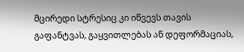მცირედი სტრესიც კი იწვევს თავის გაფანტვას, გაყვითლებას ან დეფორმაციას,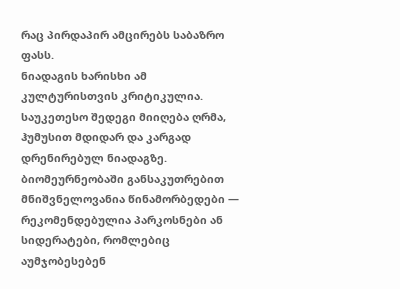რაც პირდაპირ ამცირებს საბაზრო ფასს.
ნიადაგის ხარისხი ამ კულტურისთვის კრიტიკულია. საუკეთესო შედეგი მიიღება ღრმა, ჰუმუსით მდიდარ და კარგად დრენირებულ ნიადაგზე. ბიომეურნეობაში განსაკუთრებით მნიშვნელოვანია წინამორბედები — რეკომენდებულია პარკოსნები ან სიდერატები, რომლებიც აუმჯობესებენ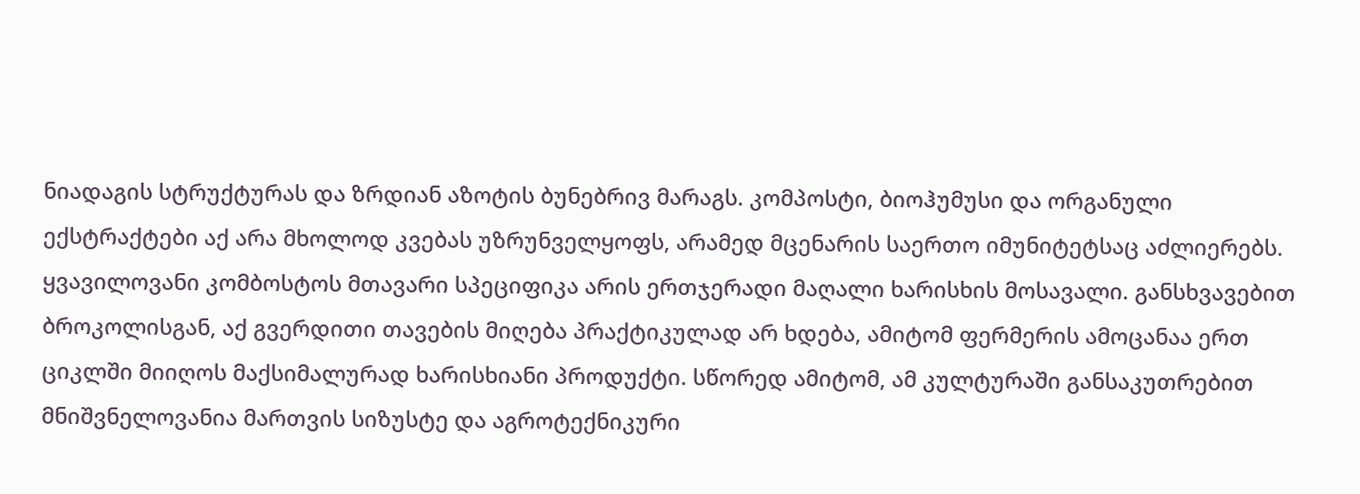ნიადაგის სტრუქტურას და ზრდიან აზოტის ბუნებრივ მარაგს. კომპოსტი, ბიოჰუმუსი და ორგანული ექსტრაქტები აქ არა მხოლოდ კვებას უზრუნველყოფს, არამედ მცენარის საერთო იმუნიტეტსაც აძლიერებს.
ყვავილოვანი კომბოსტოს მთავარი სპეციფიკა არის ერთჯერადი მაღალი ხარისხის მოსავალი. განსხვავებით ბროკოლისგან, აქ გვერდითი თავების მიღება პრაქტიკულად არ ხდება, ამიტომ ფერმერის ამოცანაა ერთ ციკლში მიიღოს მაქსიმალურად ხარისხიანი პროდუქტი. სწორედ ამიტომ, ამ კულტურაში განსაკუთრებით მნიშვნელოვანია მართვის სიზუსტე და აგროტექნიკური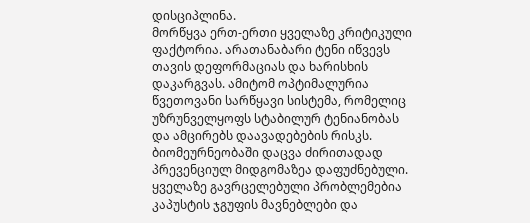დისციპლინა.
მორწყვა ერთ-ერთი ყველაზე კრიტიკული ფაქტორია. არათანაბარი ტენი იწვევს თავის დეფორმაციას და ხარისხის დაკარგვას. ამიტომ ოპტიმალურია წვეთოვანი სარწყავი სისტემა, რომელიც უზრუნველყოფს სტაბილურ ტენიანობას და ამცირებს დაავადებების რისკს.
ბიომეურნეობაში დაცვა ძირითადად პრევენციულ მიდგომაზეა დაფუძნებული. ყველაზე გავრცელებული პრობლემებია კაპუსტის ჯგუფის მავნებლები და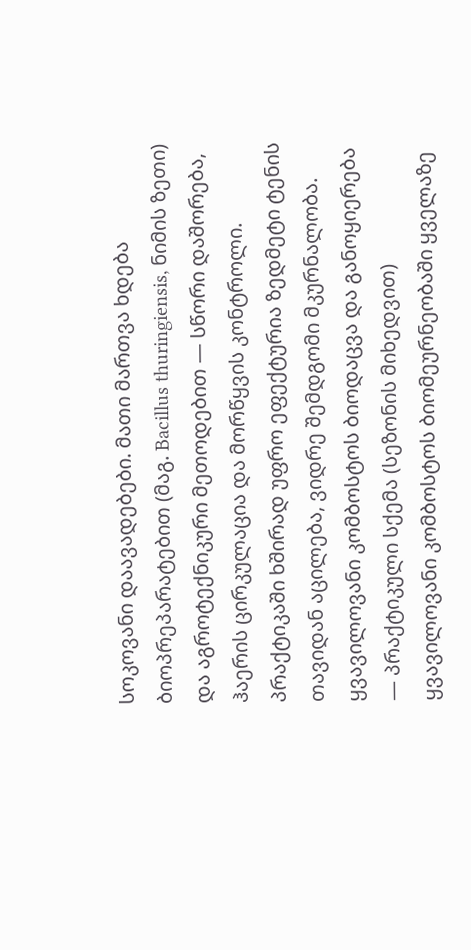სოკოვანი დაავადებები. მათი მართვა ხდება ბიოპრეპარატებით (მაგ. Bacillus thuringiensis, ნიმის ზეთი) და აგროტექნიკური მეთოდებით — სწორი დაშორება, ჰაერის ცირკულაცია და მორწყვის კონტროლი. პრაქტიკაში ხშირად უფრო ეფექტურია ზედმეტი ტენის თავიდან აცილება, ვიდრე შემდგომი მკურნალობა.
ყვავილოვანი კომბოსტოს ბიოდაცვა და განოყიერება — პრაქტიკული სქემა (სეზონის მიხედვით)
ყვავილოვანი კომბოსტოს ბიომეურნეობაში ყველაზე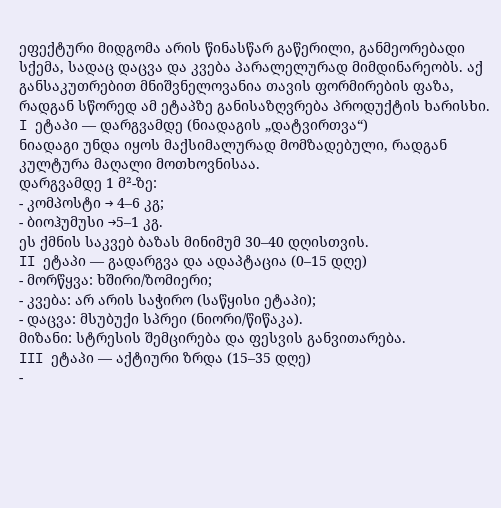ეფექტური მიდგომა არის წინასწარ გაწერილი, განმეორებადი სქემა, სადაც დაცვა და კვება პარალელურად მიმდინარეობს. აქ განსაკუთრებით მნიშვნელოვანია თავის ფორმირების ფაზა, რადგან სწორედ ამ ეტაპზე განისაზღვრება პროდუქტის ხარისხი.
I ეტაპი — დარგვამდე (ნიადაგის „დატვირთვა“)
ნიადაგი უნდა იყოს მაქსიმალურად მომზადებული, რადგან კულტურა მაღალი მოთხოვნისაა.
დარგვამდე 1 მ²-ზე:
- კომპოსტი → 4–6 კგ;
- ბიოჰუმუსი →5–1 კგ.
ეს ქმნის საკვებ ბაზას მინიმუმ 30–40 დღისთვის.
II ეტაპი — გადარგვა და ადაპტაცია (0–15 დღე)
- მორწყვა: ხშირი/ზომიერი;
- კვება: არ არის საჭირო (საწყისი ეტაპი);
- დაცვა: მსუბუქი სპრეი (ნიორი/წიწაკა).
მიზანი: სტრესის შემცირება და ფესვის განვითარება.
III ეტაპი — აქტიური ზრდა (15–35 დღე)
-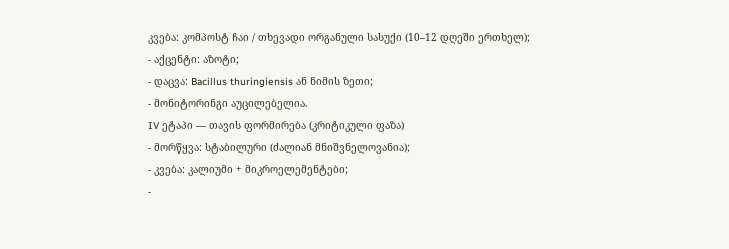კვება: კომპოსტ ჩაი / თხევადი ორგანული სასუქი (10–12 დღეში ერთხელ);
- აქცენტი: აზოტი;
- დაცვა: Bacillus thuringiensis ან ნიმის ზეთი;
- მონიტორინგი აუცილებელია.
IV ეტაპი — თავის ფორმირება (კრიტიკული ფაზა)
- მორწყვა: სტაბილური (ძალიან მნიშვნელოვანია);
- კვება: კალიუმი + მიკროელემენტები;
-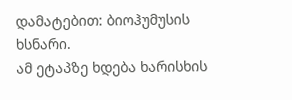დამატებით: ბიოჰუმუსის ხსნარი.
ამ ეტაპზე ხდება ხარისხის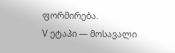ფორმირება.
V ეტაპი — მოსავალი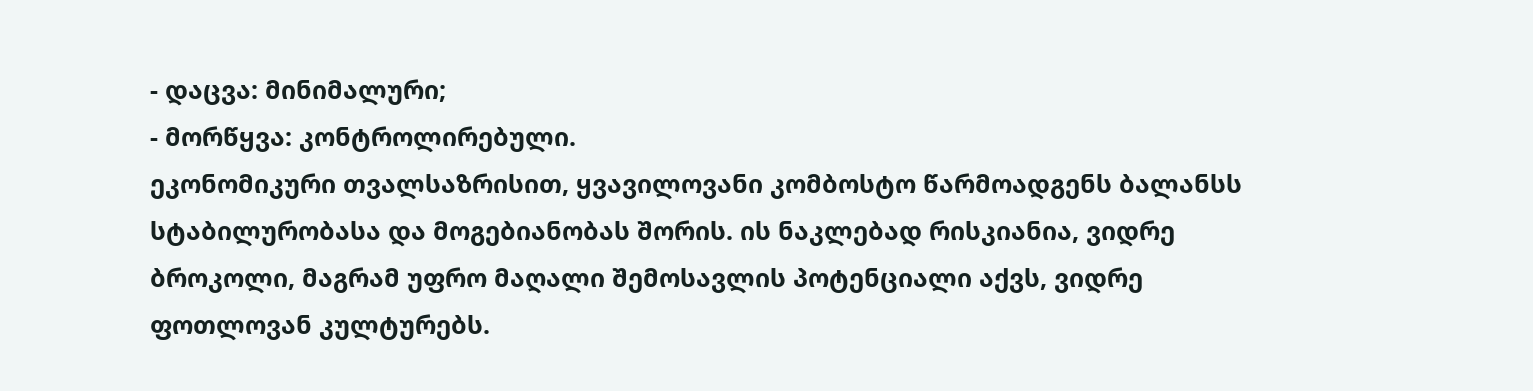- დაცვა: მინიმალური;
- მორწყვა: კონტროლირებული.
ეკონომიკური თვალსაზრისით, ყვავილოვანი კომბოსტო წარმოადგენს ბალანსს სტაბილურობასა და მოგებიანობას შორის. ის ნაკლებად რისკიანია, ვიდრე ბროკოლი, მაგრამ უფრო მაღალი შემოსავლის პოტენციალი აქვს, ვიდრე ფოთლოვან კულტურებს.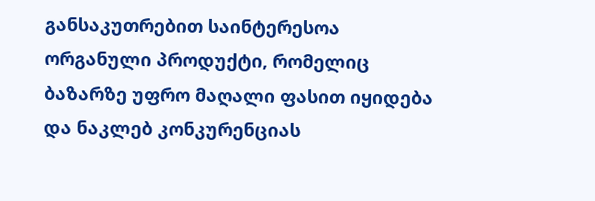განსაკუთრებით საინტერესოა ორგანული პროდუქტი, რომელიც ბაზარზე უფრო მაღალი ფასით იყიდება და ნაკლებ კონკურენციას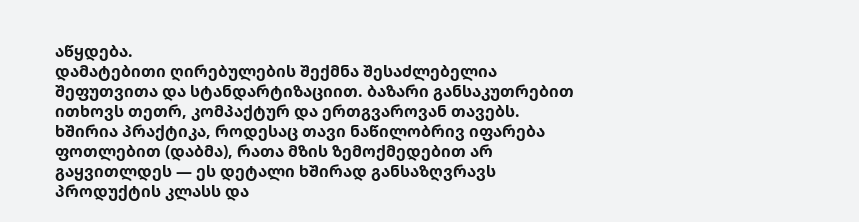აწყდება.
დამატებითი ღირებულების შექმნა შესაძლებელია შეფუთვითა და სტანდარტიზაციით. ბაზარი განსაკუთრებით ითხოვს თეთრ, კომპაქტურ და ერთგვაროვან თავებს. ხშირია პრაქტიკა, როდესაც თავი ნაწილობრივ იფარება ფოთლებით (დაბმა), რათა მზის ზემოქმედებით არ გაყვითლდეს — ეს დეტალი ხშირად განსაზღვრავს პროდუქტის კლასს და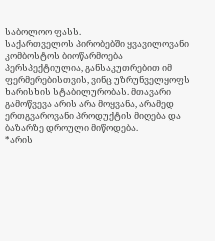საბოლოო ფასს.
საქართველოს პირობებში ყვავილოვანი კომბოსტოს ბიოწარმოება პერსპექტიულია, განსაკუთრებით იმ ფერმერებისთვის, ვინც უზრუნველყოფს ხარისხის სტაბილურობას. მთავარი გამოწვევა არის არა მოყვანა, არამედ ერთგვაროვანი პროდუქტის მიღება და ბაზარზე დროული მიწოდება.
*არის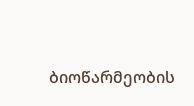ბიოწარმეობის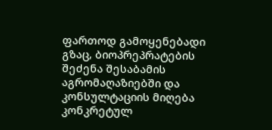ფართოდ გამოყენებადი გზაც, ბიოპრეპრატების შეძენა შესაბამის აგრომაღაზიებში და კონსულტაციის მიღება კონკრეტულ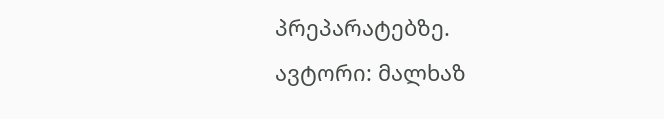პრეპარატებზე.
ავტორი: მალხაზ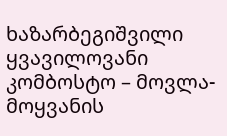ხაზარბეგიშვილი
ყვავილოვანი კომბოსტო – მოვლა-მოყვანის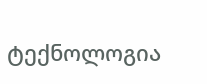ტექნოლოგია